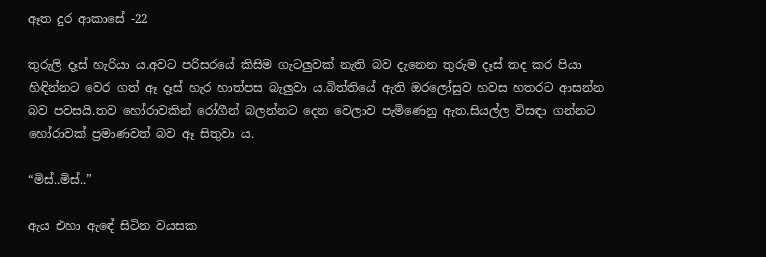ඈත දුර ආකාසේ -22

තුරුලි දෑස් හැරියා ය.අවට පරිසරයේ කිසිම ගැටලුවක් නැති බව දැනෙන තුරුම දෑස් තද කර පියා හිඳින්නට වෙර ගත් ඈ දෑස් හැර හාත්පස බැලුවා ය.බිත්තියේ ඇති ඔරලෝසුව හවස හතරට ආසන්න බව පවසයි.තව හෝරාවකින් රෝගීන් බලන්නට දෙන වෙලාව පැමිණෙනු ඇත.සියල්ල විසඳා ගන්නට හෝරාවක් ප්‍රමාණවත් බව ඈ සිතුවා ය.

“මිස්..මිස්..”

ඇය එහා ඇඳේ සිටින වයසක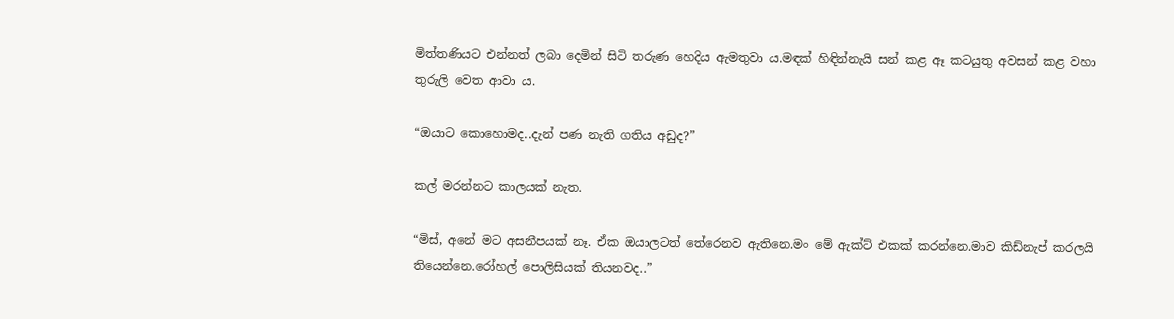මිත්තණියට එන්නත් ලබා දෙමින් සිටි තරුණ හෙදිය ඇමතුවා ය.මඳක් හිඳින්නැයි සන් කළ ඈ කටයුතු අවසන් කළ වහා තුරුලි වෙත ආවා ය.

“ඔයාට කොහොමද..දැන් පණ නැති ගතිය අඩුද?”

කල් මරන්නට කාලයක් නැත.

“මිස්, අනේ මට අසනීපයක් නෑ. ඒක ඔයාලටත් තේරෙනව ඇතිනෙ.මං මේ ඇක්ට් එකක් කරන්නෙ.මාව කිඩ්නැප් කරලයි තියෙන්නෙ.රෝහල් පොලිසියක් තියනවද..”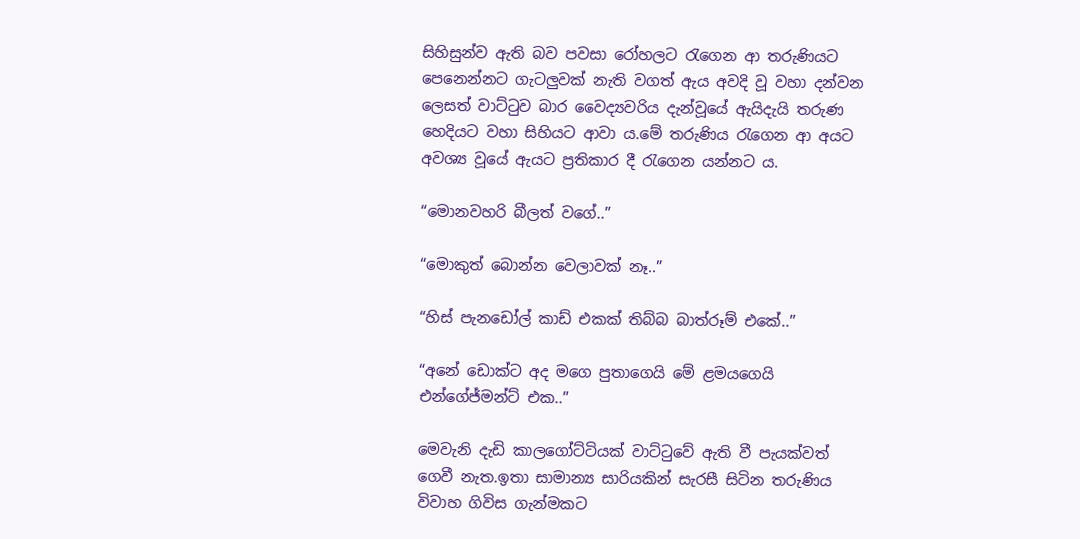සිහිසුන්ව ඇති බව පවසා රෝහලට රැගෙන ආ තරුණියට පෙනෙන්නට ගැටලුවක් නැති වගත් ඇය අවදි වූ වහා දන්වන ලෙසත් වාට්ටුව බාර වෛද්‍යවරිය දැන්වූයේ ඇයිදැයි තරුණ හෙදියට වහා සිහියට ආවා ය.මේ තරුණිය රැගෙන ආ අයට අවශ්‍ය වූයේ ඇයට ප්‍රතිකාර දී රැගෙන යන්නට ය.

“මොනවහරි බීලත් වගේ..”

“මොකුත් බොන්න වෙලාවක් නෑ..”

“හිස් පැනඩෝල් කාඩ් එකක් තිබ්බ බාත්රූම් එකේ..”

“අනේ ඩොක්ට අද මගෙ පුතාගෙයි මේ ළමයගෙයි එන්ගේජ්මන්ට් එක..”

මෙවැනි දැඩි කාලගෝට්ටියක් වාට්ටුවේ ඇති වී පැයක්වත් ගෙවී නැත.ඉතා සාමාන්‍ය සාරියකින් සැරසී සිටින තරුණිය විවාහ ගිවිස ගැන්මකට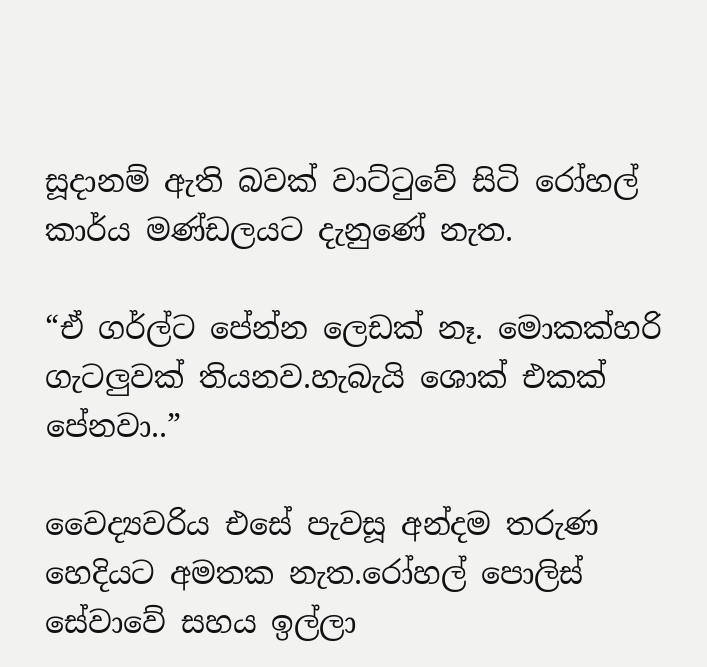සූදානම් ඇති බවක් වාට්ටුවේ සිටි රෝහල් කාර්ය මණ්ඩලයට දැනුණේ නැත.

“ඒ ගර්ල්ට පේන්න ලෙඩක් නෑ. මොකක්හරි ගැටලුවක් තියනව.හැබැයි ශොක් එකක් පේනවා..”

වෛද්‍යවරිය එසේ පැවසූ අන්දම තරුණ හෙදියට අමතක නැත.රෝහල් පොලිස් සේවාවේ සහය ඉල්ලා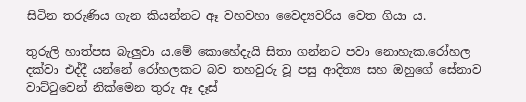සිටින තරුණිය ගැන කියන්නට ඈ වහවහා වෛද්‍යවරිය වෙත ගියා ය.

තුරුලි හාත්පස බැලුවා ය.මේ කොහේදැයි සිතා ගන්නට පවා නොහැක.රෝහල දක්වා එද්දී යන්නේ රෝහලකට බව තහවුරු වූ පසු ආදිත්‍ය සහ ඔහුගේ සේනාව වාට්ටුවෙන් නික්මෙන තුරු ඈ දෑස්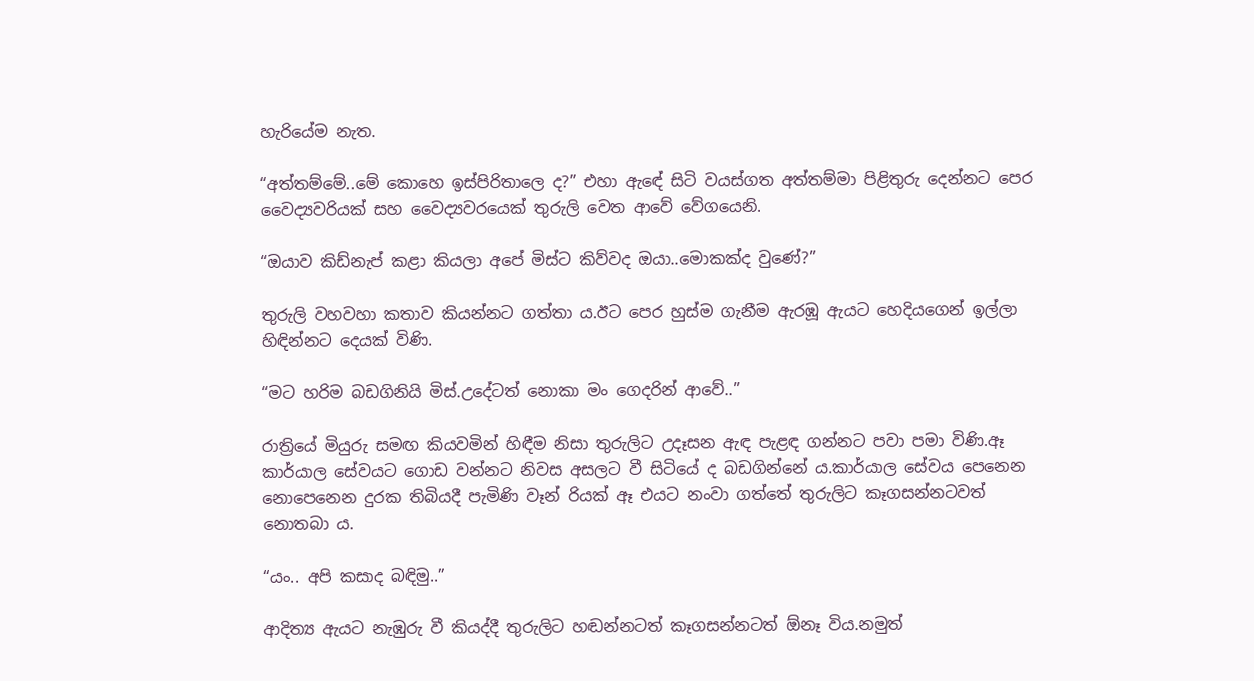හැරියේම නැත.

“අත්තම්මේ..මේ කොහෙ ඉස්පිරිතාලෙ ද?” එහා ඇඳේ සිටි වයස්ගත අත්තම්මා පිළිතුරු දෙන්නට පෙර වෛද්‍යවරියක් සහ වෛද්‍යවරයෙක් තුරුලි වෙත ආවේ වේගයෙනි.

“ඔයාව කිඩ්නැප් කළා කියලා අපේ මිස්ට කිව්වද ඔයා..මොකක්ද වුණේ?”

තුරුලි වහවහා කතාව කියන්නට ගත්තා ය.ඊට පෙර හුස්ම ගැනීම ඇරඹූ ඇයට හෙදියගෙන් ඉල්ලා හිඳින්නට දෙයක් විණි.

“මට හරිම බඩගිනියි මිස්.උදේටත් නොකා මං ගෙදරින් ආවේ..”

රාත්‍රියේ මියුරු සමඟ කියවමින් හිඳීම නිසා තුරුලිට උදෑසන ඇඳ පැළඳ ගන්නට පවා පමා විණි.ඈ කාර්යාල සේවයට ගොඩ වන්නට නිවස අසලට වී සිටියේ ද බඩගින්නේ ය.කාර්යාල සේවය පෙනෙන නොපෙනෙන දුරක තිබියදී පැමිණි වෑන් රියක් ඈ එයට නංවා ගත්තේ තුරුලිට කෑගසන්නටවත් නොතබා ය.

“යං.. අපි කසාද බඳිමු..”

ආදිත්‍ය ඇයට නැඹුරු වී කියද්දී තුරුලිට හඬන්නටත් කෑගසන්නටත් ඕනෑ විය.නමුත්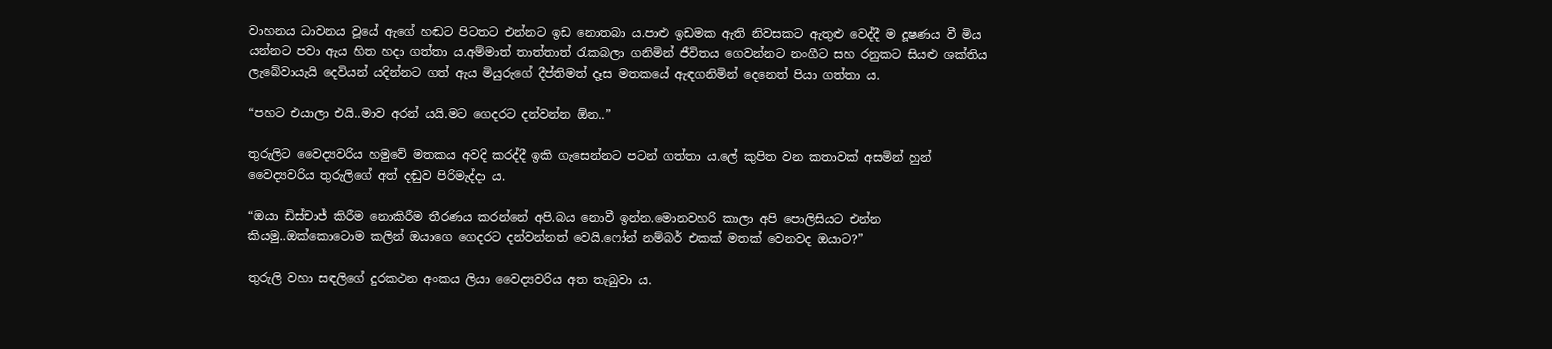වාහනය ධාවනය වූයේ ඇගේ හඬට පිටතට එන්නට ඉඩ නොතබා ය.පාළු ඉඩමක ඇති නිවසකට ඇතුළු වෙද්දී ම දූෂණය වී මිය යන්නට පවා ඇය හිත හදා ගත්තා ය.අම්මාත් තාත්තාත් රැකබලා ගනිමින් ජීවිතය ගෙවන්නට නංගීට සහ රනුකට සියළු ශක්තිය ලැබේවායැයි දෙවියන් යදින්නට ගත් ඇය මියුරුගේ දීප්තිමත් දෑස මතකයේ ඇඳගනිමින් දෙනෙත් පියා ගත්තා ය.

“පහට එයාලා එයි..මාව අරන් යයි.මට ගෙදරට දන්වන්න ඕන..”

තුරුලිට වෛද්‍යවරිය හමුවේ මතකය අවදි කරද්දී ඉකි ගැසෙන්නට පටන් ගත්තා ය.ලේ කුපිත වන කතාවක් අසමින් හුන් වෛද්‍යවරිය තුරුලිගේ අත් දඬුව පිරිමැද්දා ය.

“ඔයා ඩිස්චාජ් කිරීම නොකිරීම තීරණය කරන්නේ අපි.බය නොවී ඉන්න.මොනවහරි කාලා අපි පොලිසියට එන්න කියමු..ඔක්කොටොම කලින් ඔයාගෙ ගෙදරට දන්වන්නත් වෙයි.ෆෝන් නම්බර් එකක් මතක් වෙනවද ඔයාට?”

තුරුලි වහා සඳලිගේ දුරකථන අංකය ලියා වෛද්‍යවරිය අත තැබුවා ය.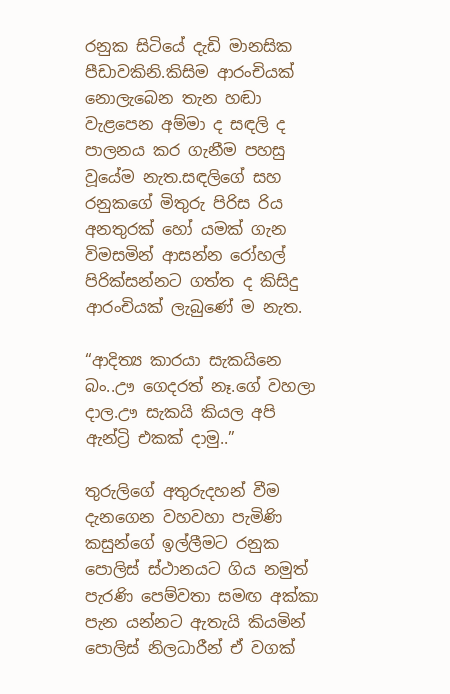රනුක සිටියේ දැඩි මානසික පීඩාවකිනි.කිසිම ආරංචියක් නොලැබෙන තැන හඬා වැළපෙන අම්මා ද සඳලි ද පාලනය කර ගැනීම පහසු වූයේම නැත.සඳලිගේ සහ රනුකගේ මිතුරු පිරිස රිය අනතුරක් හෝ යමක් ගැන විමසමින් ආසන්න රෝහල් පිරික්සන්නට ගත්ත ද කිසිදු ආරංචියක් ලැබුණේ ම නැත.

“ආදිත්‍ය කාරයා සැකයිනෙ බං..ඌ ගෙදරත් නෑ.ගේ වහලා දාල.ඌ සැකයි කියල අපි ඇන්ට්‍රි එකක් දාමු..”

තුරුලිගේ අතුරුදහන් වීම දැනගෙන වහවහා පැමිණි කසුන්ගේ ඉල්ලීමට රනුක පොලිස් ස්ථානයට ගිය නමුත් පැරණි පෙම්වතා සමඟ අක්කා පැන යන්නට ඇතැයි කියමින් පොලිස් නිලධාරීන් ඒ වගක්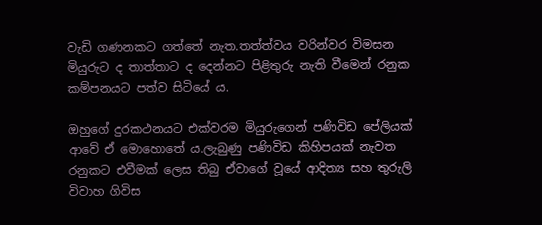වැඩි ගණනකට ගත්තේ නැත.තත්ත්වය වරින්වර විමසන මියුරුට ද තාත්තාට ද දෙන්නට පිළිතුරු නැති වීමෙන් රනුක කම්පනයට පත්ව සිටියේ ය.

ඔහුගේ දුරකථනයට එක්වරම මියුරුගෙන් පණිවිඩ පේලියක් ආවේ ඒ මොහොතේ ය.ලැබුණු පණිවිඩ කිහිපයක් නැවත රනුකට එවීමක් ලෙස තිබු ඒවාගේ වූයේ ආදිත්‍ය සහ තුරුලි විවාහ ගිවිස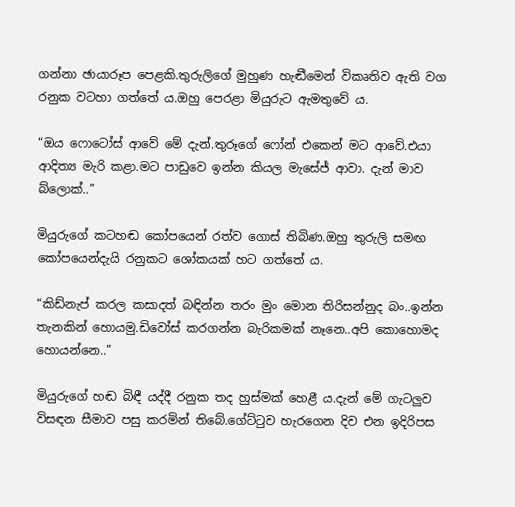ගන්නා ඡායාරූප පෙළකි.තුරුලිගේ මුහුණ හැඬීමෙන් විකෘතිව ඇති වග රනුක වටහා ගත්තේ ය.ඔහු පෙරළා මියුරුට ඇමතුවේ ය.

“ඔය ෆොටෝස් ආවේ මේ දැන්.තුරූගේ ෆෝන් එකෙන් මට ආවේ.එයා ආදිත්‍ය මැරි කළා.මට පාඩුවෙ ඉන්න කියල මැසේජ් ආවා. දැන් මාව බ්ලොක්..”

මියුරුගේ කටහඬ කෝපයෙන් රත්ව ගොස් තිබිණ.ඔහු තුරුලි සමඟ කෝපයෙන්දැයි රනුකට ශෝකයක් හට ගත්තේ ය.

“කිඩ්නැප් කරල කසාදත් බඳින්න තරං මුං මොන තිරිසන්නුද බං..ඉන්න තැනකින් හොයමු.ඩිවෝස් කරගන්න බැරිකමක් නෑනෙ..අපි කොහොමද හොයන්නෙ..”

මියුරුගේ හඬ බිඳී යද්දී රනුක තද හුස්මක් හෙළී ය.දැන් මේ ගැටලුව විසඳන සීමාව පසු කරමින් තිබේ.ගේට්ටුව හැරගෙන දිව එන ඉදිරිපස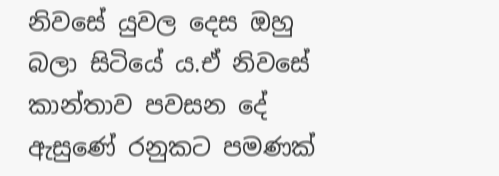නිවසේ යුවල දෙස ඔහු බලා සිටියේ ය.ඒ නිවසේ කාන්තාව පවසන දේ ඇසුණේ රනුකට පමණක්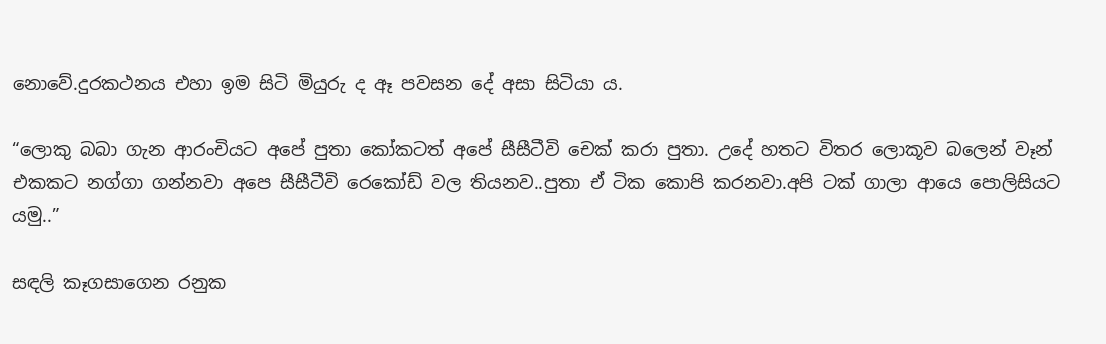නොවේ.දුරකථනය එහා ඉම සිටි මියුරු ද ඈ පවසන දේ අසා සිටියා ය.

“ලොකු බබා ගැන ආරංචියට අපේ පුතා කෝකටත් අපේ සීසීටීවි චෙක් කරා පුතා. උදේ හතට විතර ලොකූව බලෙන් වෑන් එකකට නග්ගා ගන්නවා අපෙ සීසීටීවි රෙකෝඩ් වල තියනව..පුතා ඒ ටික කොපි කරනවා.අපි ටක් ගාලා ආයෙ පොලිසියට යමු..”

සඳලි කෑගසාගෙන රනුක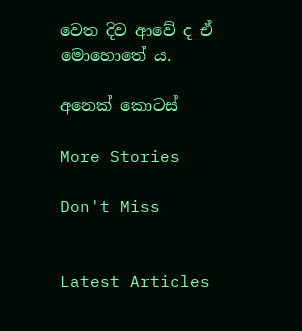වෙත දිව ආවේ ද ඒ මොහොතේ ය.

අනෙක් කොටස්

More Stories

Don't Miss


Latest Articles